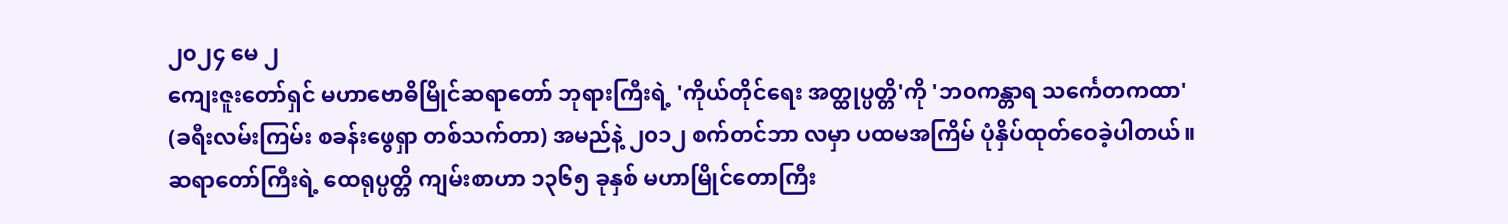၂၀၂၄ မေ ၂
ကျေးဇူးတော်ရှင် မဟာဗောဓိမြိုင်ဆရာတော် ဘုရားကြီးရဲ့ 'ကိုယ်တိုင်ရေး အတ္ထုပ္ပတ္တိ'ကို 'ဘ၀ကန္တာရ သင်္ကေတကထာ' (ခရီးလမ်းကြမ်း စခန်းဖွေရှာ တစ်သက်တာ) အမည်နဲ့ ၂၀၁၂ စက်တင်ဘာ လမှာ ပထမအကြိမ် ပုံနှိပ်ထုတ်ဝေခဲ့ပါတယ်။ ဆရာတော်ကြီးရဲ့ ထေရုပ္ပတ္တိ ကျမ်းစာဟာ ၁၃၆၅ ခုနှစ် မဟာမြိုင်တောကြီး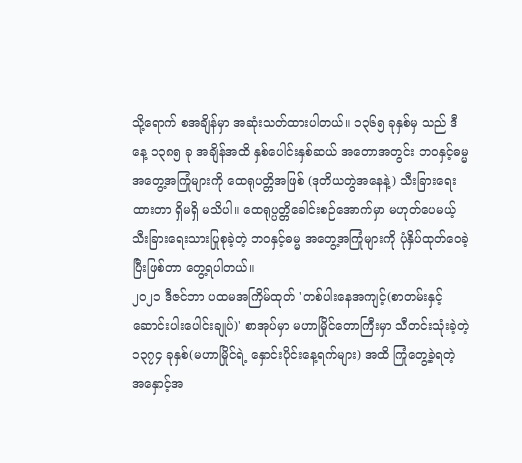သို့ရောက် စအချိန်မှာ အဆုံးသတ်ထားပါတယ်။ ၁၃၆၅ ခုနှစ်မှ သည် ဒီနေ့ ၁၃၈၅ ခု အချိန်အထိ နှစ်ပေါင်းနှစ်ဆယ် အတောအတွင်း ဘဝနှင့်ဓမ္မ အတွေ့အကြုံများကို ထေရုပတ္တိအဖြစ် (ဒုတိယတွဲအနေနဲ့) သီးခြားရေးထားတာ ရှိမရှိ မသိပါ။ ထေရုပ္ပတ္တိခေါင်းစဉ်အောက်မှာ မဟုတ်ပေမယ့် သီးခြားရေးသားပြုစုခဲ့တဲ့ ဘဝနှင့်ဓမ္မ အတွေ့အကြုံများကို ပုံနှိပ်ထုတ်ဝေခဲ့ပြီးဖြစ်တာ တွေ့ရပါတယ်။
၂၀၂၁ ဒီဇင်ဘာ ပထမအကြိမ်ထုတ် 'တစ်ပါးနေအကျင့်(စာတမ်းနှင့် ဆောင်းပါးပေါင်းချုပ်)' စာအုပ်မှာ မဟာမြိုင်တောကြီးမှာ သီတင်းသုံးခဲ့တဲ့ ၁၃၇၄ ခုနှစ်(မဟာမြိုင်ရဲ့ နှောင်းပိုင်းနေ့ရက်များ) အထိ ကြုံတွေ့ခဲ့ရတဲ့ အနှောင့်အ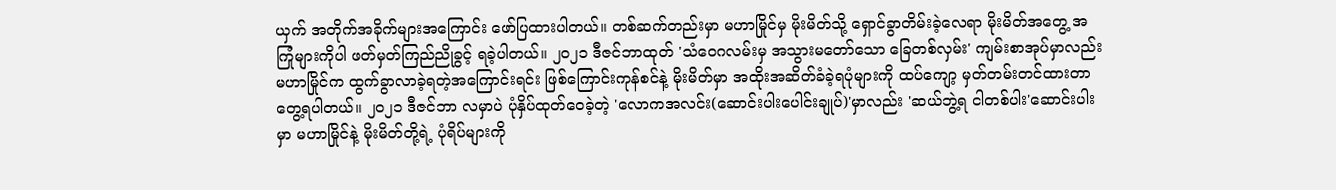ယှက် အတိုက်အခိုက်များအကြောင်း ဖော်ပြထားပါတယ်။ တစ်ဆက်တည်းမှာ မဟာမြိုင်မှ မိုးမိတ်သို့ ရှောင်ခွာတိမ်းခဲ့လေရာ မိုးမိတ်အတွေ့ အကြုံများကိုပါ ဖတ်မှတ်ကြည်ညိုခွင့် ရခဲ့ပါတယ်။ ၂၀၂၁ ဒီဇင်ဘာထုတ် 'သံဝေဂလမ်းမှ အသွားမတော်သော ခြေတစ်လှမ်း' ကျမ်းစာအုပ်မှာလည်း မဟာမြိုင်က ထွက်ခွာလာခဲ့ရတဲ့အကြောင်းရင်း ဖြစ်ကြောင်းကုန်စင်နဲ့ မိုးမိတ်မှာ အထိုးအဆိတ်ခံခဲ့ရပုံများကို ထပ်ကျော့ မှတ်တမ်းတင်ထားတာ တွေ့ရပါတယ်။ ၂၀၂၁ ဒီဇင်ဘာ လမှာပဲ ပုံနှိပ်ထုတ်ဝေခဲ့တဲ့ 'လောကအလင်း(ဆောင်းပါးပေါင်းချုပ်)'မှာလည်း 'ဆယ်ဘွဲ့ရ ငါတစ်ပါး'ဆောင်းပါးမှာ မဟာမြိုင်နဲ့ မိုးမိတ်တို့ရဲ့ ပုံရိပ်များကို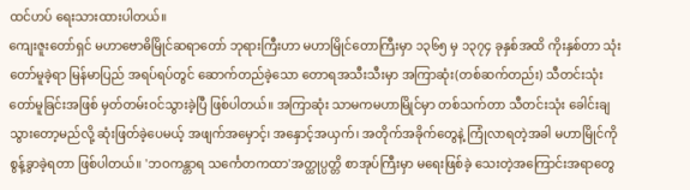ထင်ဟပ် ရေးသားထားပါတယ်။
ကျေးဇူးတော်ရှင် မဟာဗောဓိမြိုင်ဆရာတော် ဘုရားကြီးဟာ မဟာမြိုင်တောကြီးမှာ ၁၃၆၅ မှ ၁၃၇၄ ခုနှစ်အထိ ကိုးနှစ်တာ သုံးတော်မူခဲ့ရာ မြန်မာပြည် အရပ်ရပ်တွင် ဆောက်တည်ခဲ့သော တောရအသီးသီးမှာ အကြာဆုံး(တစ်ဆက်တည်း) သီတင်းသုံးတော်မူခြင်းအဖြစ် မှတ်တမ်းဝင်သွားခဲ့ပြီ ဖြစ်ပါတယ်။ အကြာဆုံး သာမကမဟာမြိုင်မှာ တစ်သက်တာ သီတင်းသုံး ခေါင်းချသွားတော့မည်လို့ ဆုံးဖြတ်ခဲ့ပေမယ့် အဖျက်အမှောင့်၊ အနှောင့်အယှက်၊ အတိုက်အခိုက်တွေနဲ့ ကြုံလာရတဲ့အခါ မဟာမြိုင်ကို စွန့်ခွာခဲ့ရတာ ဖြစ်ပါတယ်။ 'ဘဝကန္တာရ သင်္ကေတကထာ'အတ္ထုပ္ပတ္တိ စာအုပ်ကြီးမှာ မရေးဖြစ်ခဲ့ သေးတဲ့အကြောင်းအရာတွေ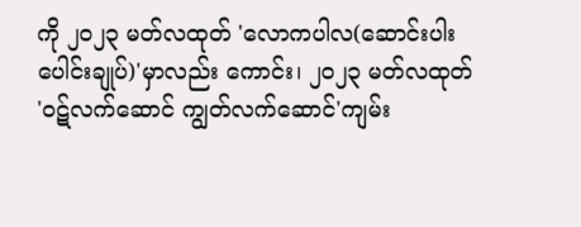ကို ၂၀၂၃ မတ်လထုတ် 'လောကပါလ(ဆောင်းပါးပေါင်းချုပ်)'မှာလည်း ကောင်း၊ ၂၀၂၃ မတ်လထုတ် 'ဝဋ်လက်ဆောင် ကျွတ်လက်ဆောင်'ကျမ်း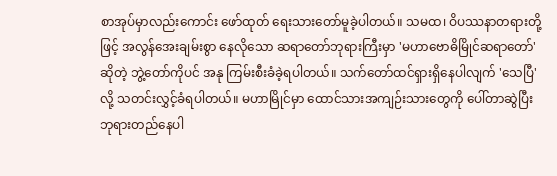စာအုပ်မှာလည်းကောင်း ဖော်ထုတ် ရေးသားတော်မူခဲ့ပါတယ်။ သမထ၊ ဝိပဿနာတရားတို့ဖြင့် အလွန်အေးချမ်းစွာ နေလိုသော ဆရာတော်ဘုရားကြီးမှာ 'မဟာဗောဓိမြိုင်ဆရာတော်'ဆိုတဲ့ ဘွဲ့တော်ကိုပင် အနု ကြမ်းစီးခံခဲ့ရပါတယ်။ သက်တော်ထင်ရှားရှိနေပါလျက် 'သေပြီ'လို့ သတင်းလွှင့်ခံရပါတယ်။ မဟာမြိုင်မှာ ထောင်သားအကျဉ်းသားတွေကို ပေါ်တာဆွဲပြီး ဘုရားတည်နေပါ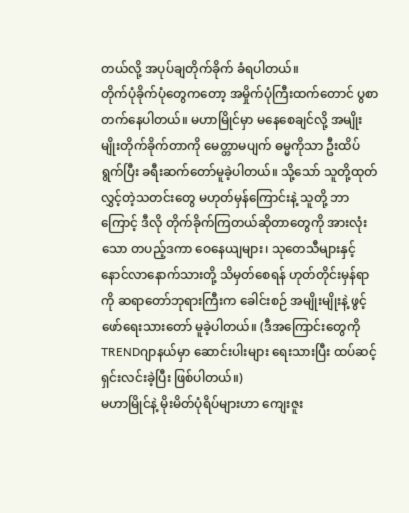တယ်လို့ အပုပ်ချတိုက်ခိုက် ခံရပါတယ်။
တိုက်ပုံခိုက်ပုံတွေကတော့ အမှိုက်ပုံကြီးထက်တောင် ပွစာတက်နေပါတယ်။ မဟာမြိုင်မှာ မနေစေချင်လို့ အမျိုးမျိုးတိုက်ခိုက်တာကို မေတ္တာမပျက် ဓမ္မကိုသာ ဦးထိပ်ရွက်ပြီး ခရီးဆက်တော်မူခဲ့ပါတယ်။ သို့သော် သူတို့ထုတ်လွှင့်တဲ့သတင်းတွေ မဟုတ်မှန်ကြောင်းနဲ့ သူတို့ ဘာကြောင့် ဒီလို တိုက်ခိုက်ကြတယ်ဆိုတာတွေကို အားလုံးသော တပည့်ဒကာ ဝေနေယျများ၊ သုတေသီများနှင့် နောင်လာနောက်သားတို့ သိမှတ်စေရန် ဟုတ်တိုင်းမှန်ရာကို ဆရာတော်ဘုရားကြီးက ခေါင်းစဉ် အမျိုးမျိုးနဲ့ ဖွင့်ဖော်ရေးသားတော် မူခဲ့ပါတယ်။ (ဒီအကြောင်းတွေကို TRENDဂျာနယ်မှာ ဆောင်းပါးများ ရေးသားပြီး ထပ်ဆင့်ရှင်းလင်းခဲ့ပြီး ဖြစ်ပါတယ်။)
မဟာမြိုင်နဲ့ မိုးမိတ်ပုံရိပ်များဟာ ကျေးဇူး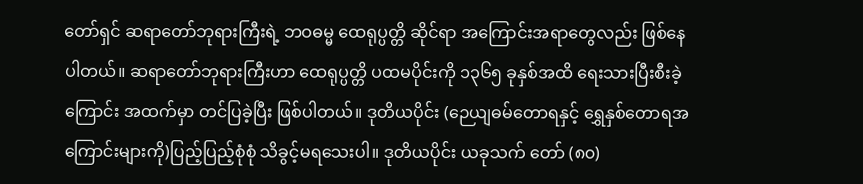တော်ရှင် ဆရာတော်ဘုရားကြီးရဲ့ ဘဝဓမ္မ ထေရုပ္ပတ္တိ ဆိုင်ရာ အကြောင်းအရာတွေလည်း ဖြစ်နေပါတယ်။ ဆရာတော်ဘုရားကြီးဟာ ထေရုပ္ပတ္တိ ပထမပိုင်းကို ၁၃၆၅ ခုနှစ်အထိ ရေးသားပြီးစီးခဲ့ကြောင်း အထက်မှာ တင်ပြခဲ့ပြီး ဖြစ်ပါတယ်။ ဒုတိယပိုင်း (ဉေယျဓမ်တောရနှင့် ရွှေနှစ်တောရအကြောင်းများကို)ပြည့်ပြည့်စုံစုံ သိခွင့်မရသေးပါ။ ဒုတိယပိုင်း ယခုသက် တော် (၈၀)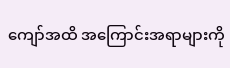ကျော်အထိ အကြောင်းအရာများကို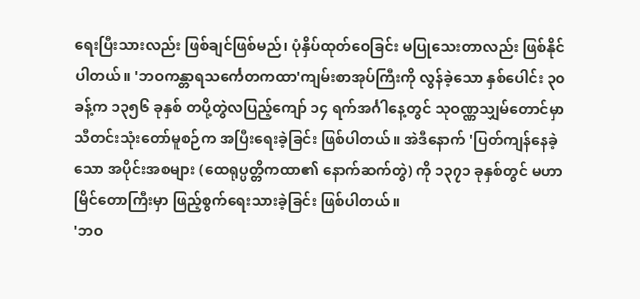ရေးပြီးသားလည်း ဖြစ်ချင်ဖြစ်မည်၊ ပုံနှိပ်ထုတ်ဝေခြင်း မပြုသေးတာလည်း ဖြစ်နိုင်ပါတယ်။ 'ဘဝကန္တာရသင်္ကေတကထာ'ကျမ်းစာအုပ်ကြီးကို လွန်ခဲ့သော နှစ်ပေါင်း ၃၀ ခန့်က ၁၃၅၆ ခုနှစ် တပို့တွဲလပြည့်ကျော် ၁၄ ရက်အင်္ဂါနေ့တွင် သုဝဏ္ဏသျှမ်တောင်မှာ သီတင်းသုံးတော်မူစဉ်က အပြီးရေးခဲ့ခြင်း ဖြစ်ပါတယ်။ အဲဒီနောက် 'ပြတ်ကျန်နေခဲ့သော အပိုင်းအစများ (ထေရုပ္ပတ္တိကထာ၏ နောက်ဆက်တွဲ) ကို ၁၃၇၁ ခုနှစ်တွင် မဟာမြိင်တောကြီးမှာ ဖြည့်စွက်ရေးသားခဲ့ခြင်း ဖြစ်ပါတယ်။
'ဘဝ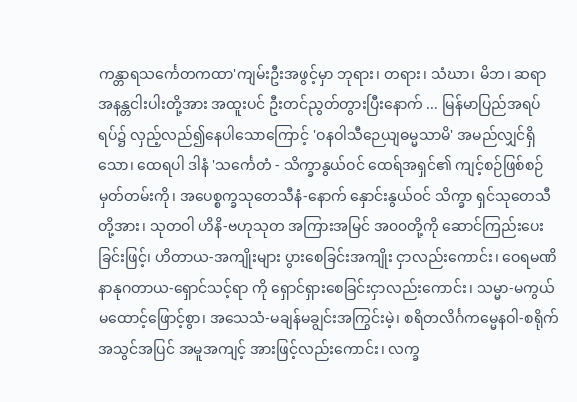ကန္တာရသင်္ကေတကထာ'ကျမ်းဦးအဖွင့်မှာ ဘုရား၊ တရား၊ သံဃာ၊ မိဘ၊ ဆရာ အနန္တငါးပါးတို့အား အထူးပင် ဦးတင်ညွတ်တွားပြီးနောက် ... မြန်မာပြည်အရပ်ရပ်၌ လှည့်လည်၍နေပါသောကြောင့် 'ဝနဝါသီဉေယျဓမ္မသာမိ' အမည်လျှင်ရှိသော၊ ထေရပါ ဒါနံ 'သင်္ကေတံ - သိက္ခာနွယ်ဝင် ထေရ်အရှင်၏ ကျင့်စဉ်ဖြစ်စဉ် မှတ်တမ်းကို၊ အပေစ္စက္ခသုတေသီနံ-နောက် နှောင်းနွယ်ဝင် သိက္ခာ ရှင်သုတေသီတို့အား၊ သုတဝါ ဟိနိ-ဗဟုသုတ အကြားအမြင် အ၀၀တို့ကို ဆောင်ကြည်းပေးခြင်းဖြင့်၊ ဟိတာယ-အကျိုးများ ပွားစေခြင်းအကျိုး ငှာလည်းကောင်း၊ ဝေရမဏိနာနုဂတာယ-ရှောင်သင့်ရာ ကို ရှောင်ရှားစေခြင်းငှာလည်းကောင်း၊ သမ္မာ-မကွယ် မထောင့်ဖြောင့်စွာ၊ အသေသံ-မချန်မချွင်းအကြွင်းမဲ့၊ စရိတလိင်္ဂကမ္မေနဝါ-စရိုက်အသွင်အပြင် အမူအကျင့် အားဖြင့်လည်းကောင်း၊ လက္ခ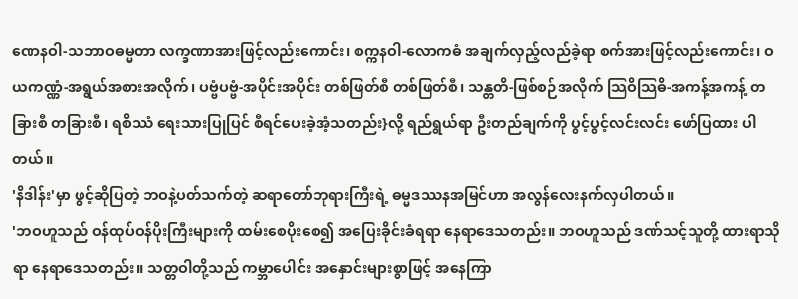ဏေနဝါ-သဘာဝဓမ္မတာ လက္ခဏာအားဖြင့်လည်းကောင်း၊ စက္ကနဝါ-လောကဓံ အချက်လှည့်လည်ခဲ့ရာ စက်အားဖြင့်လည်းကောင်း၊ ဝယကဏ္ဏံ-အရွယ်အစားအလိုက်၊ ပဗ္ဗံပဗ္ဗံ-အပိုင်းအပိုင်း တစ်ဖြတ်စီ တစ်ဖြတ်စီ၊ သန္တတိ-ဖြစ်စဉ်အလိုက် သြဝိသြဓိ-အကန့်အကန့် တခြားစီ တခြားစီ၊ ရစိဿံ ရေးသားပြုပြင် စီရင်ပေးခဲ့အံ့သတည်း}လို့ ရည်ရွယ်ရာ ဦးတည်ချက်ကို ပွင့်ပွင့်လင်းလင်း ဖော်ပြထား ပါတယ်။
'နိဒါန်း'မှာ ဖွင့်ဆိုပြတဲ့ ဘဝနဲ့ပတ်သက်တဲ့ ဆရာတော်ဘုရားကြီးရဲ့ ဓမ္မဒဿနအမြင်ဟာ အလွန်လေးနက်လှပါတယ်။
'ဘဝဟူသည် ဝန်ထုပ်ဝန်ပိုးကြီးများကို ထမ်းစေပိုးစေ၍ အပြေးခိုင်းခံရရာ နေရာဒေသတည်း။ ဘဝဟူသည် ဒဏ်သင့်သူတို့ ထားရာသိုရာ နေရာဒေသတည်း။ သတ္တဝါတို့သည် ကမ္ဘာပေါင်း အနှောင်းများစွာဖြင့် အနေကြာ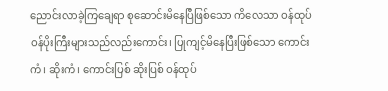ညောင်းလာခဲ့ကြချေရာ စုဆောင်းမိနေပြီဖြစ်သော ကိလေသာ ဝန်ထုပ် ဝန်ပိုးကြီးများသည်လည်းကောင်း၊ ပြုကျင့်မိနေပြီးဖြစ်သော ကောင်းကံ၊ ဆိုးကံ၊ ကောင်းပြစ် ဆိုးပြစ် ဝန်ထုပ်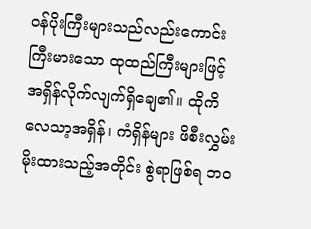ဝန်ပိုးကြီးများသည်လည်းကောင်း ကြီးမားသော ထုထည်ကြီးများဖြင့် အရှိန်လိုက်လျက်ရှိချေ၏။ ထိုကိလေသာ့အရှိန်၊ ကံရှိန်များ ဖိစီးလွှမ်းမိုးထားသည့်အတိုင်း စွဲရာဖြစ်ရ ဘဝ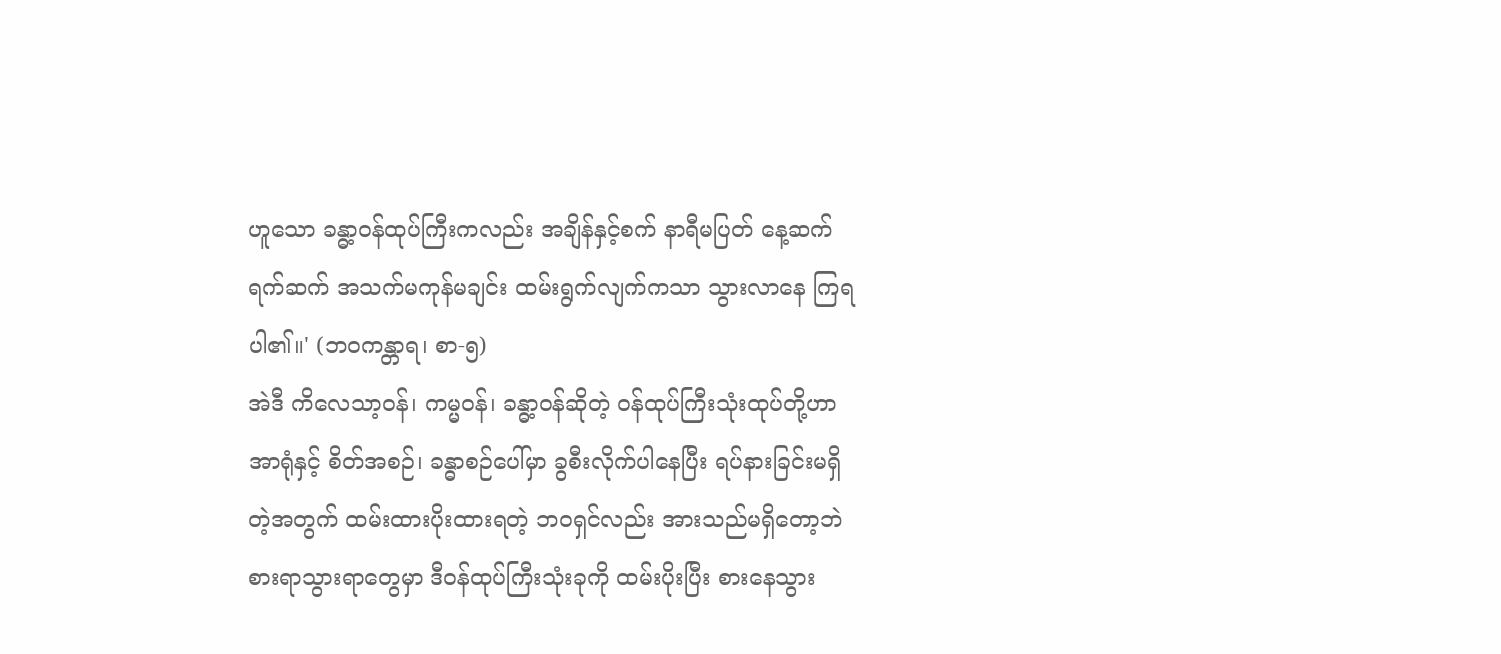ဟူသော ခန္ဓာ့ဝန်ထုပ်ကြီးကလည်း အချိန်နှင့်စက် နာရီမပြတ် နေ့ဆက်ရက်ဆက် အသက်မကုန်မချင်း ထမ်းရွက်လျက်ကသာ သွားလာနေ ကြရပါ၏။' (ဘဝကန္တာရ၊ စာ-၅)
အဲဒီ ကိလေသာ့ဝန်၊ ကမ္မဝန်၊ ခန္ဓာ့ဝန်ဆိုတဲ့ ဝန်ထုပ်ကြီးသုံးထုပ်တို့ဟာ အာရုံနှင့် စိတ်အစဉ်၊ ခန္ဓာစဉ်ပေါ်မှာ ခွစီးလိုက်ပါနေပြီး ရပ်နားခြင်းမရှိတဲ့အတွက် ထမ်းထားပိုးထားရတဲ့ ဘဝရှင်လည်း အားသည်မရှိတော့ဘဲ စားရာသွားရာတွေမှာ ဒီဝန်ထုပ်ကြီးသုံးခုကို ထမ်းပိုးပြီး စားနေသွား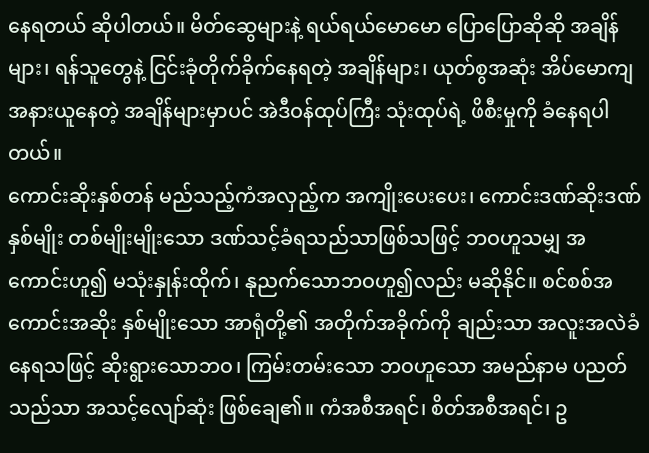နေရတယ် ဆိုပါတယ်။ မိတ်ဆွေများနဲ့ ရယ်ရယ်မောမော ပြောပြောဆိုဆို အချိန်များ၊ ရန်သူတွေနဲ့ ငြင်းခုံတိုက်ခိုက်နေရတဲ့ အချိန်များ၊ ယုတ်စွအဆုံး အိပ်မောကျအနားယူနေတဲ့ အချိန်များမှာပင် အဲဒီဝန်ထုပ်ကြီး သုံးထုပ်ရဲ့ ဖိစီးမှုကို ခံနေရပါတယ်။
ကောင်းဆိုးနှစ်တန် မည်သည့်ကံအလှည့်က အကျိုးပေးပေး၊ ကောင်းဒဏ်ဆိုးဒဏ်နှစ်မျိုး တစ်မျိုးမျိုးသော ဒဏ်သင့်ခံရသည်သာဖြစ်သဖြင့် ဘဝဟူသမျှ အကောင်းဟူ၍ မသုံးနှုန်းထိုက်၊ နုညက်သောဘဝဟူ၍လည်း မဆိုနိုင်။ စင်စစ်အကောင်းအဆိုး နှစ်မျိုးသော အာရုံတို့၏ အတိုက်အခိုက်ကို ချည်းသာ အလူးအလဲခံနေရသဖြင့် ဆိုးရွားသောဘဝ၊ ကြမ်းတမ်းသော ဘဝဟူသော အမည်နာမ ပညတ်သည်သာ အသင့်လျော်ဆုံး ဖြစ်ချေ၏။ ကံအစီအရင်၊ စိတ်အစီအရင်၊ ဥ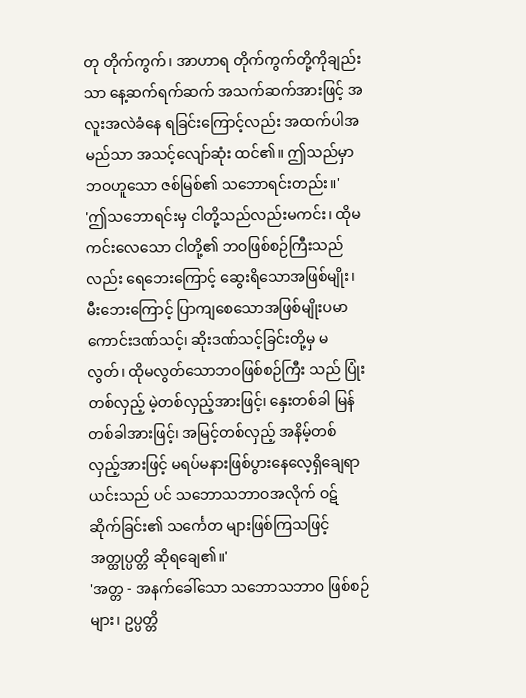တု တိုက်ကွက်၊ အာဟာရ တိုက်ကွက်တို့ကိုချည်းသာ နေ့ဆက်ရက်ဆက် အသက်ဆက်အားဖြင့် အလူးအလဲခံနေ ရခြင်းကြောင့်လည်း အထက်ပါအမည်သာ အသင့်လျော်ဆုံး ထင်၏။ ဤသည်မှာ ဘဝဟူသော ဇစ်မြစ်၏ သဘောရင်းတည်း။'
'ဤသဘောရင်းမှ ငါတို့သည်လည်းမကင်း၊ ထိုမကင်းလေသော ငါတို့၏ ဘဝဖြစ်စဉ်ကြီးသည်လည်း ရေဘေးကြောင့် ဆွေးရိသောအဖြစ်မျိုး၊ မီးဘေးကြောင့် ပြာကျစေသောအဖြစ်မျိုးပမာ ကောင်းဒဏ်သင့်၊ ဆိုးဒဏ်သင့်ခြင်းတို့မှ မလွတ်၊ ထိုမလွတ်သောဘဝဖြစ်စဉ်ကြီး သည် ပြုံးတစ်လှည့် မဲ့တစ်လှည့်အားဖြင့်၊ နှေးတစ်ခါ မြန်တစ်ခါအားဖြင့်၊ အမြင့်တစ်လှည့် အနိမ့်တစ်လှည့်အားဖြင့် မရပ်မနားဖြစ်ပွားနေလေ့ရှိချေရာ ယင်းသည် ပင် သဘောသဘာဝအလိုက် ဝဋ်ဆိုက်ခြင်း၏ သင်္ကေတ များဖြစ်ကြသဖြင့် အတ္ထုပ္ပတ္တိ ဆိုရချေ၏။'
'အတ္တ - အနက်ခေါ်သော သဘောသဘာ၀ ဖြစ်စဉ်များ၊ ဥပ္ပတ္တိ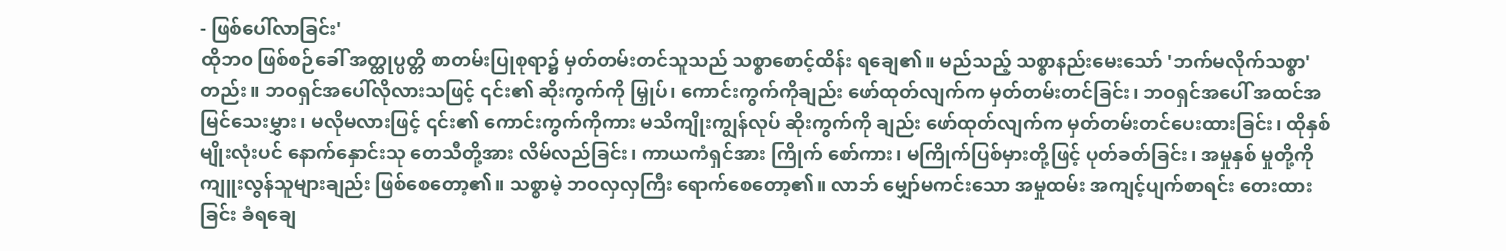- ဖြစ်ပေါ်လာခြင်း'
ထိုဘ၀ ဖြစ်စဉ်ခေါ် အတ္ထုပ္ပတ္တိ စာတမ်းပြုစုရာ၌ မှတ်တမ်းတင်သူသည် သစ္စာစောင့်ထိန်း ရချေ၏။ မည်သည့် သစ္စာနည်းမေးသော် 'ဘက်မလိုက်သစ္စာ' တည်း။ ဘဝရှင်အပေါ်လိုလားသဖြင့် ၎င်း၏ ဆိုးကွက်ကို မြှုပ်၊ ကောင်းကွက်ကိုချည်း ဖော်ထုတ်လျက်က မှတ်တမ်းတင်ခြင်း၊ ဘဝရှင်အပေါ် အထင်အမြင်သေးမွှား၊ မလိုမလားဖြင့် ၎င်း၏ ကောင်းကွက်ကိုကား မသိကျိုးကျွန်လုပ် ဆိုးကွက်ကို ချည်း ဖော်ထုတ်လျက်က မှတ်တမ်းတင်ပေးထားခြင်း၊ ထိုနှစ်မျိုးလုံးပင် နောက်နှောင်းသု တေသီတို့အား လိမ်လည်ခြင်း၊ ကာယကံရှင်အား ကြိုက် စော်ကား၊ မကြိုက်ပြစ်မှားတို့ဖြင့် ပုတ်ခတ်ခြင်း၊ အမှုနှစ် မှုတို့ကို ကျူးလွန်သူများချည်း ဖြစ်စေတော့၏။ သစ္စာမဲ့ ဘဝလှလှကြီး ရောက်စေတော့၏။ လာဘ် မျှော်မကင်းသော အမှုထမ်း အကျင့်ပျက်စာရင်း တေးထားခြင်း ခံရချေ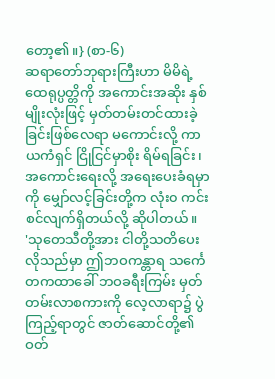တော့၏။} (စာ-၆)
ဆရာတော်ဘုရားကြီးဟာ မိမိရဲ့ ထေရုပ္ပတ္တိကို အကောင်းအဆိုး နှစ်မျိုးလုံးဖြင့် မှတ်တမ်းတင်ထားခဲ့ ခြင်းဖြစ်လေရာ မကောင်းလို့ ကာယကံရှင် ငြိုငြင်မှာစိုး ရိမ်ရခြင်း၊ အကောင်းရေးလို့ အရေးပေးခံရမှာကို မျှော်လင့်ခြင်းတို့က လုံး၀ ကင်းစင်လျက်ရှိတယ်လို့ ဆိုပါတယ်။
'သုတေသီတို့အား ငါတို့သတိပေးလိုသည်မှာ ဤဘဝကန္တာရ သင်္ကေတကထာခေါ် ဘဝခရီးကြမ်း မှတ်တမ်းလာစကားကို လေ့လာရာ၌ ပွဲကြည့်ရာတွင် ဇာတ်ဆောင်တို့၏ ဝတ်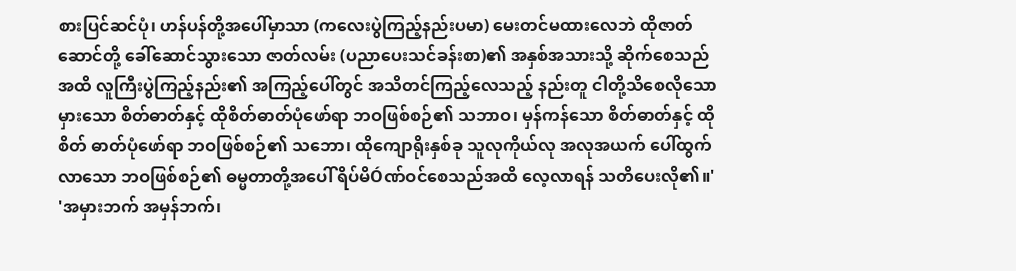စားပြင်ဆင်ပုံ၊ ဟန်ပန်တို့အပေါ်မှာသာ (ကလေးပွဲကြည့်နည်းပမာ) မေးတင်မထားလေဘဲ ထိုဇာတ် ဆောင်တို့ ခေါ်ဆောင်သွားသော ဇာတ်လမ်း (ပညာပေးသင်ခန်းစာ)၏ အနှစ်အသားသို့ ဆိုက်စေသည်အထိ လူကြီးပွဲကြည့်နည်း၏ အကြည့်ပေါ်တွင် အသိတင်ကြည့်လေသည့် နည်းတူ ငါတို့သိစေလိုသော မှားသော စိတ်ဓာတ်နှင့် ထိုစိတ်ဓာတ်ပုံဖော်ရာ ဘဝဖြစ်စဉ်၏ သဘာဝ၊ မှန်ကန်သော စိတ်ဓာတ်နှင့် ထိုစိတ် ဓာတ်ပုံဖော်ရာ ဘဝဖြစ်စဉ်၏ သဘော၊ ထိုကျောရိုးနှစ်ခု သူလုကိုယ်လု အလုအယက် ပေါ်ထွက်လာသော ဘဝဖြစ်စဉ်၏ ဓမ္မတာတို့အပေါ် ရိပ်မိÓဏ်ဝင်စေသည်အထိ လေ့လာရန် သတိပေးလို၏။'
'အမှားဘက် အမှန်ဘက်၊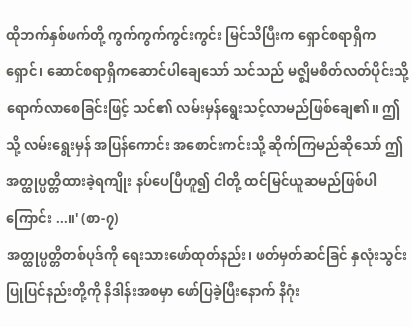ထိုဘက်နှစ်ဖက်တို့ ကွက်ကွက်ကွင်းကွင်း မြင်သိပြီးက ရှောင်စရာရှိက ရှောင်၊ ဆောင်စရာရှိကဆောင်ပါချေသော် သင်သည် မဇ္ဈိမစိတ်လတ်ပိုင်းသို့ ရောက်လာစေခြင်းဖြင့် သင်၏ လမ်းမှန်ရွေးသင့်လာမည်ဖြစ်ချေ၏။ ဤသို့ လမ်းရွေးမှန် အပြန်ကောင်း အစောင်းကင်းသို့ ဆိုက်ကြမည်ဆိုသော် ဤအတ္ထုပ္ပတ္တိထားခဲ့ရကျိုး နပ်ပေပြီဟူ၍ ငါတို့ ထင်မြင်ယူဆမည်ဖြစ်ပါ ကြောင်း ...။' (စာ-၇)
အတ္ထုပ္ပတ္တိတစ်ပုဒ်ကို ရေးသားဖော်ထုတ်နည်း၊ ဖတ်မှတ်ဆင်ခြင် နှလုံးသွင်းပြုပြင်နည်းတို့ကို နိဒါန်းအစမှာ ဖော်ပြခဲ့ပြီးနောက် နိဂုံး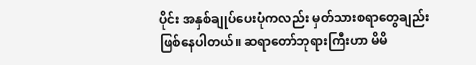ပိုင်း အနှစ်ချုပ်ပေးပုံကလည်း မှတ်သားစရာတွေချည်း ဖြစ်နေပါတယ်။ ဆရာတော်ဘုရားကြီးဟာ မိမိ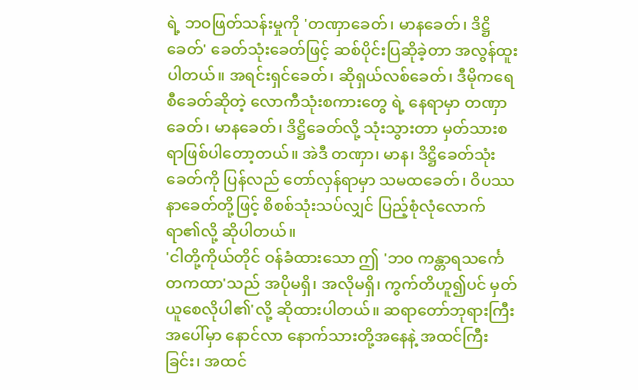ရဲ့ ဘဝဖြတ်သန်းမှုကို 'တဏှာခေတ်၊ မာနခေတ်၊ ဒိဋ္ဌိခေတ်' ခေတ်သုံးခေတ်ဖြင့် ဆစ်ပိုင်းပြဆိုခဲ့တာ အလွန်ထူးပါတယ်။ အရင်းရှင်ခေတ်၊ ဆိုရှယ်လစ်ခေတ်၊ ဒီမိုကရေစီခေတ်ဆိုတဲ့ လောကီသုံးစကားတွေ ရဲ့ နေရာမှာ တဏှာခေတ်၊ မာနခေတ်၊ ဒိဋ္ဌိခေတ်လို့ သုံးသွားတာ မှတ်သားစရာဖြစ်ပါတော့တယ်။ အဲဒီ တဏှာ၊ မာန၊ ဒိဋ္ဌိခေတ်သုံးခေတ်ကို ပြန်လည် တော်လှန်ရာမှာ သမထခေတ်၊ ဝိပဿနာခေတ်တို့ဖြင့် စိစစ်သုံးသပ်လျှင် ပြည့်စုံလုံလောက်ရာ၏လို့ ဆိုပါတယ်။
'ငါတို့ကိုယ်တိုင် ဝန်ခံထားသော ဤ 'ဘ၀ ကန္တာရသင်္ကေတကထာ'သည် အပိုမရှိ၊ အလိုမရှိ၊ ကွက်တိဟူ၍ပင် မှတ်ယူစေလိုပါ၏'လို့ ဆိုထားပါတယ်။ ဆရာတော်ဘုရားကြီးအပေါ်မှာ နောင်လာ နောက်သားတို့အနေနဲ့ အထင်ကြီးခြင်း၊ အထင်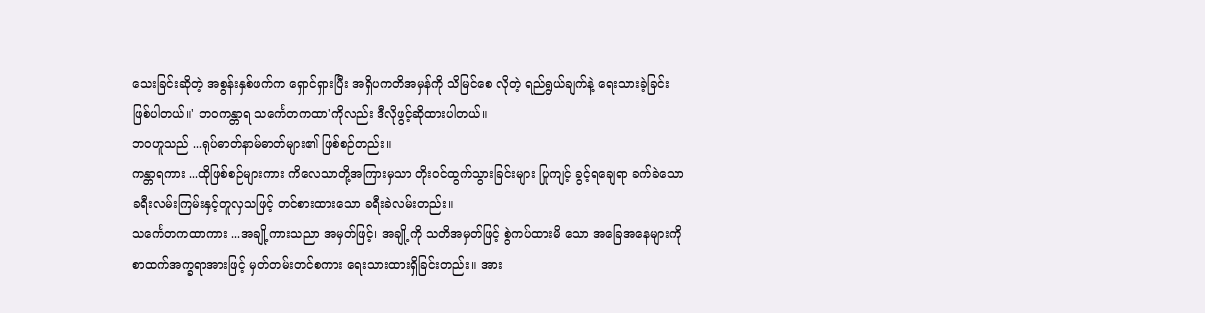သေးခြင်းဆိုတဲ့ အစွန်းနှစ်ဖက်က ရှောင်ရှားပြီး အရှိပကတိအမှန်ကို သိမြင်စေ လိုတဲ့ ရည်ရွယ်ချက်နဲ့ ရေးသားခဲ့ခြင်း ဖြစ်ပါတယ်။' ဘဝကန္တာရ သင်္ကေတကထာ'ကိုလည်း ဒီလိုဖွင့်ဆိုထားပါတယ်။
ဘဝဟူသည် ...ရုပ်ဓာတ်နာမ်ဓာတ်များ၏ ဖြစ်စဉ်တည်း။
ကန္တာရကား ...ထိုဖြစ်စဉ်များကား ကိလေသာတို့အကြားမှသာ တိုးဝင်ထွက်သွားခြင်းများ ပြုကျင့် ခွင့်ရချေရာ ခက်ခဲသော ခရီးလမ်းကြမ်းနှင့်တူလှသဖြင့် တင်စားထားသော ခရီးခဲလမ်းတည်း။
သင်္ကေတကထာကား ...အချို့ကားသညာ အမှတ်ဖြင့်၊ အချို့ကို သတိအမှတ်ဖြင့် စွဲကပ်ထားမိ သော အခြေအနေများကို စာထက်အက္ခရာအားဖြင့် မှတ်တမ်းတင်စကား ရေးသားထားရှိခြင်းတည်း။ အား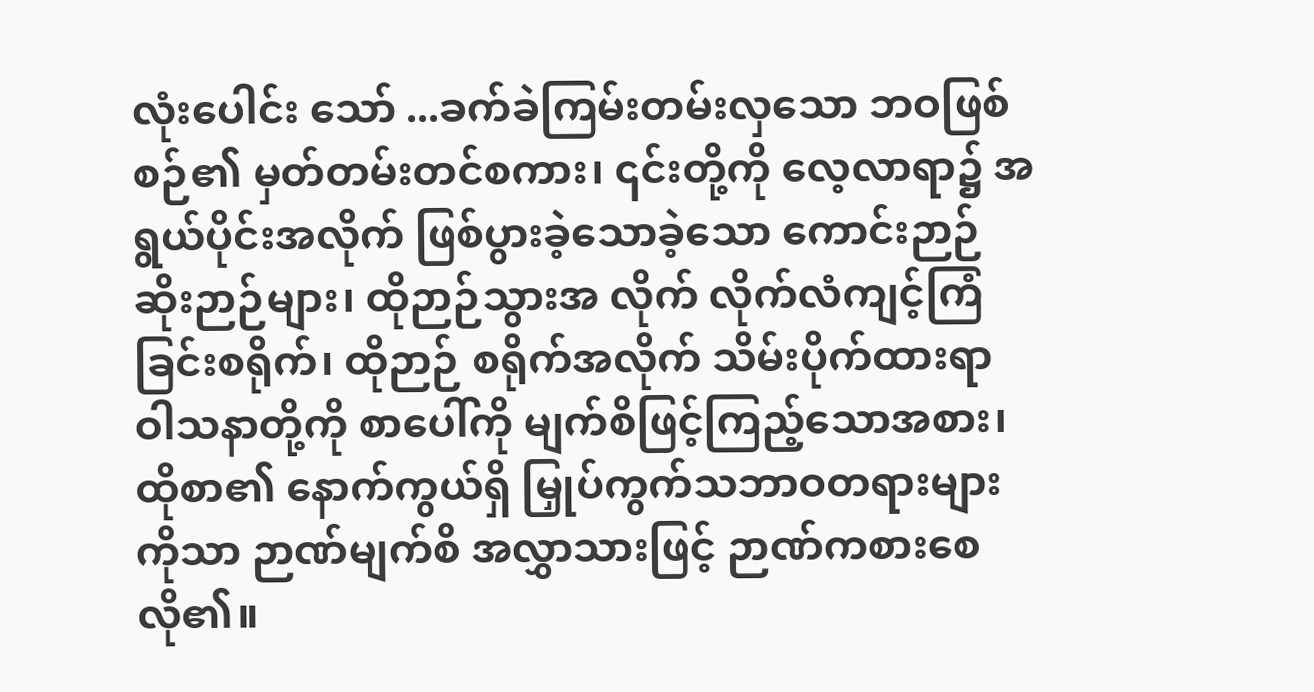လုံးပေါင်း သော် ...ခက်ခဲကြမ်းတမ်းလှသော ဘဝဖြစ်စဉ်၏ မှတ်တမ်းတင်စကား၊ ၎င်းတို့ကို လေ့လာရာ၌ အရွယ်ပိုင်းအလိုက် ဖြစ်ပွားခဲ့သောခဲ့သော ကောင်းဉာဉ်ဆိုးဉာဉ်များ၊ ထိုဉာဉ်သွားအ လိုက် လိုက်လံကျင့်ကြံခြင်းစရိုက်၊ ထိုဉာဉ် စရိုက်အလိုက် သိမ်းပိုက်ထားရာ ဝါသနာတို့ကို စာပေါ်ကို မျက်စိဖြင့်ကြည့်သောအစား၊ ထိုစာ၏ နောက်ကွယ်ရှိ မြှုပ်ကွက်သဘာဝတရားများကိုသာ ဉာဏ်မျက်စိ အလွှာသားဖြင့် ဉာဏ်ကစားစေလို၏။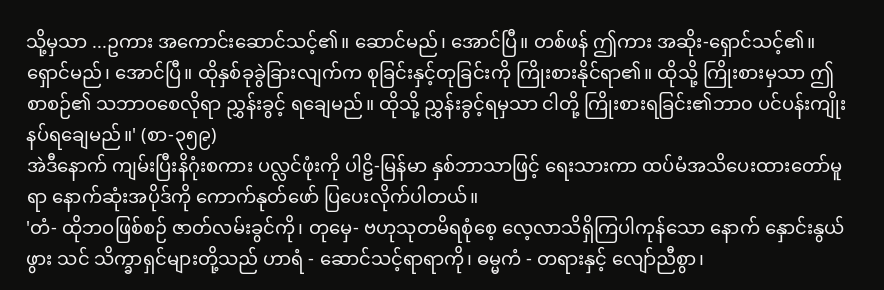သို့မှသာ ...ဥကား အကောင်းဆောင်သင့်၏။ ဆောင်မည်၊ အောင်ပြီ။ တစ်ဖန် ဤကား အဆိုး-ရှောင်သင့်၏။ ရှောင်မည်၊ အောင်ပြီ။ ထိုနှစ်ခုခွဲခြားလျက်က စုခြင်းနှင့်တုခြင်းကို ကြိုးစားနိုင်ရာ၏။ ထိုသို့ ကြိုးစားမှသာ ဤစာစဉ်၏ သဘာဝစေလိုရာ ညွှန်းခွင့် ရချေမည်။ ထိုသို့ ညွှန်းခွင့်ရမှသာ ငါတို့ ကြိုးစားရခြင်း၏ဘာ၀ ပင်ပန်းကျိုးနပ်ရချေမည်။' (စာ-၃၅၉)
အဲဒီနောက် ကျမ်းပြီးနိဂုံးစကား ပလ္လင်ဖုံးကို ပါဠိ-မြန်မာ နှစ်ဘာသာဖြင့် ရေးသားကာ ထပ်မံအသိပေးထားတော်မူရာ နောက်ဆုံးအပိုဒ်ကို ကောက်နုတ်ဖော် ပြပေးလိုက်ပါတယ်။
'တံ- ထိုဘဝဖြစ်စဉ် ဇာတ်လမ်းခွင်ကို၊ တုမှေ- ဗဟုသုတမိရစုံစေ့ လေ့လာသိရှိကြပါကုန်သော နောက် နှောင်းနွယ်ဖွား သင် သိက္ခာရှင်များတို့သည် ဟာရံ - ဆောင်သင့်ရာရာကို၊ ဓမ္မကံ - တရားနှင့် လျော်ညီစွာ၊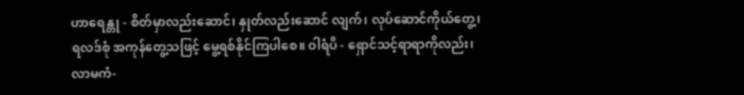ဟာရေန္တု - စိတ်မှာလည်းဆောင်၊ နှုတ်လည်းဆောင် လျက်၊ လုပ်ဆောင်ကိုယ်တွေ့၊ ရလဒ်စုံ အကုန်တွေ့သဖြင့် မွေ့ရစ်နိုင်ကြပါစေ။ ဝါရံပိ - ရှောင်သင့်ရာရာကိုလည်း၊ လာမကံ-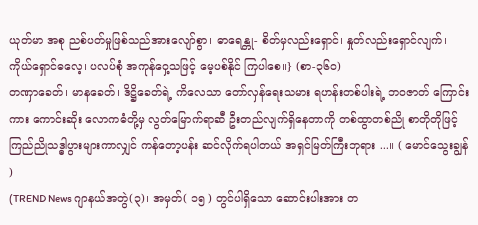ယုတ်မာ အစု ညစ်ပတ်မှုဖြစ်သည်အားလျော်စွာ၊ ဓာရေန္တု- စိတ်မှလည်းရှောင်၊ နှုတ်လည်းရှောင်လျက်၊ ကိုယ်ရှောင်ဓလေ့၊ ပလပ်စုံ အကုန်ဝှေ့သဖြင့် မေ့ပစ်နိုင် ကြပါစေ။} (စာ-၃၆၀)
တဏှာခေတ်၊ မာနခေတ်၊ ဒိဋ္ဌိခေတ်ရဲ့ ကိလေသာ တော်လှန်ရေးသမား ရဟန်းတစ်ပါးရဲ့ ဘဝဇာတ် ကြောင်းကား ကောင်းဆိုး လောကဓံတို့မှ လွတ်မြောက်ရာဆီ ဦးတည်လျက်ရှိနေတာကို တစ်ထွာတစ်ညို စာတိုတိုဖြင့် ကြည်ညိုသဒ္ဓါပွားများကာလျှင် ကန်တော့ပန်း ဆင်လိုက်ရပါတယ် အရှင်မြတ်ကြီးဘုရား ...။ ( မောင်သွေးချွန် )
(TREND News ဂျာနယ်အတွဲ(၃)၊ အမှတ်( ၁၅ ) တွင်ပါရှိသော ဆောင်းပါးအား တ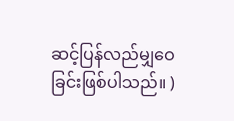ဆင့်ပြန်လည်မျှဝေခြင်းဖြစ်ပါသည်။ )